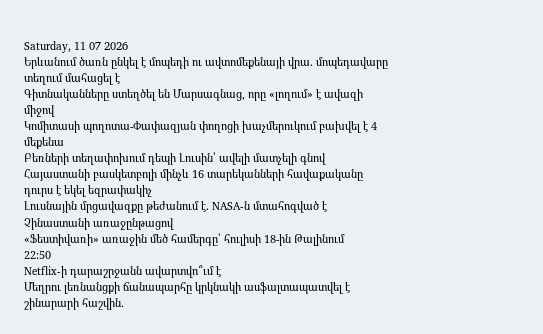Saturday, 11 07 2026
Երևանում ծառն ընկել է մոպեդի ու ավտոմեքենայի վրա․ մոպեդավարը տեղում մահացել է
Գիտնականները ստեղծել են Մարսագնաց, որը «լողում» է ավազի միջով
Կոմիտասի պողոտա-Փափազյան փողոցի խաչմերուկում բախվել է 4 մեքենա
Բեռների տեղափոխում դեպի Լուսին՝ ավելի մատչելի գնով
Հայաստանի բասկետբոլի մինչև 16 տարեկանների հավաքականը դուրս է եկել եզրափակիչ
Լուսնային մրցավազքը թեժանում է․ NASA-ն մտահոգված է Չինաստանի առաջընթացով
«Ֆեստիվառի» առաջին մեծ համերգը՝ հուլիսի 18-ին Թալինում
22:50
Netflix-ի դարաշրջանն ավարտվո՞ւմ է
Մեղրու լեռնանցքի ճանապարհը կրկնակի ասֆալտապատվել է շինարարի հաշվին․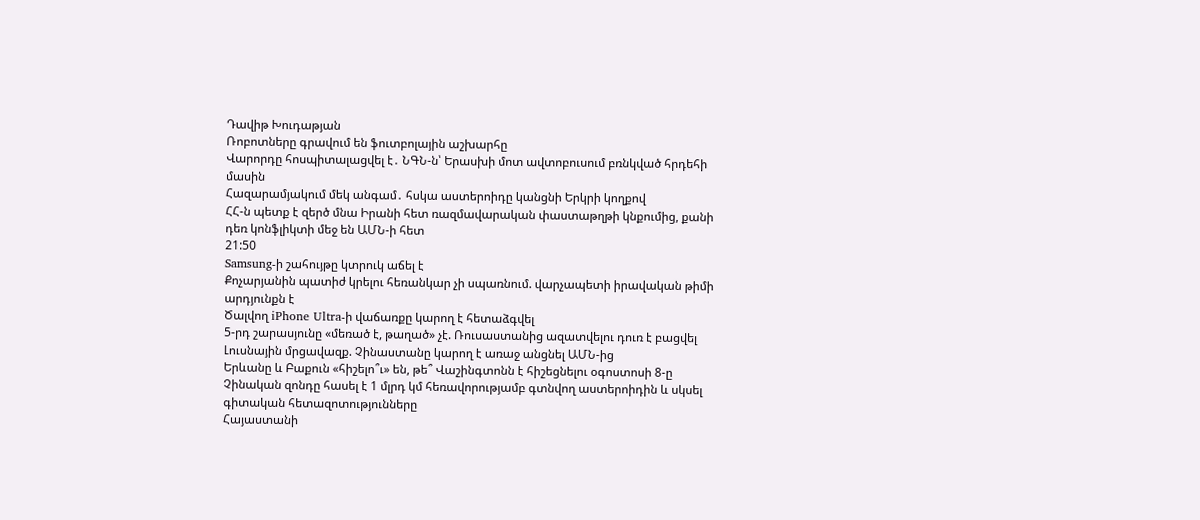Դավիթ Խուդաթյան
Ռոբոտները գրավում են ֆուտբոլային աշխարհը
Վարորդը հոսպիտալացվել է․ ՆԳՆ-ն՝ Երասխի մոտ ավտոբուսում բռնկված հրդեհի մասին
Հազարամյակում մեկ անգամ․ հսկա աստերոիդը կանցնի Երկրի կողքով
ՀՀ-ն պետք է զերծ մնա Իրանի հետ ռազմավարական փաստաթղթի կնքումից, քանի դեռ կոնֆլիկտի մեջ են ԱՄՆ-ի հետ
21:50
Samsung-ի շահույթը կտրուկ աճել է
Քոչարյանին պատիժ կրելու հեռանկար չի սպառնում. վարչապետի իրավական թիմի արդյունքն է
Ծալվող iPhone Ultra-ի վաճառքը կարող է հետաձգվել
5-րդ շարասյունը «մեռած է, թաղած» չէ. Ռուսաստանից ազատվելու դուռ է բացվել
Լուսնային մրցավազք. Չինաստանը կարող է առաջ անցնել ԱՄՆ-ից
Երևանը և Բաքուն «հիշելո՞ւ» են, թե՞ Վաշինգտոնն է հիշեցնելու օգոստոսի 8-ը
Չինական զոնդը հասել է 1 մլրդ կմ հեռավորությամբ գտնվող աստերոիդին և սկսել գիտական հետազոտությունները
Հայաստանի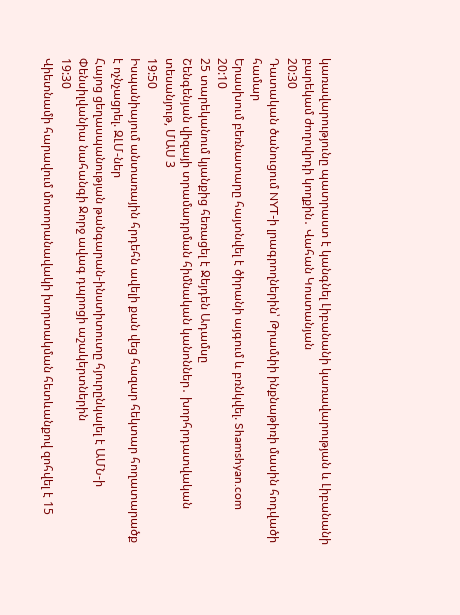կառավարությունը պատրաստ է կանգնել Լիբանանի կառավարության և Լիբանանի բարեկամ ժողովրդի կողքին․ Վահան Կոստանյան
20:30
Դատական ծանուցում NYT-ի լրագրողներին՝ Թրամփի ինքնաթիռի մասին հոդվածի համար
Երասխում բեռնատարը հայտնվել է ծիրանի այգում և բռնկվել. Shamshyan.com
20:10
25 տարեկանում կյանքից հեռացել է Ջեյդեն Ադամսը
Շենգենյան վիզայի տրամադրման հիմնական կանոններ․ խորհրդատվական տեսանյութ, ՄԱՍ 3
19:50
Իսպանիայում անտառային հրդեհն ավելի քան վեց հազար հեկտար հողատարածք է ոչնչացրել. ԶԼՄ-ներ
Հայոց ցեղասպանության թանգարան-ինստիտուտը հյուրընկալել է ԱՄՆ-ի Փենսիլվանիա նահանգի Ջորջ ավագ դպրոցի աշակերտներին
19:30
Վիետնամի հարավում մոտորանավակի խորտակման հետևանքով զոհվել է 15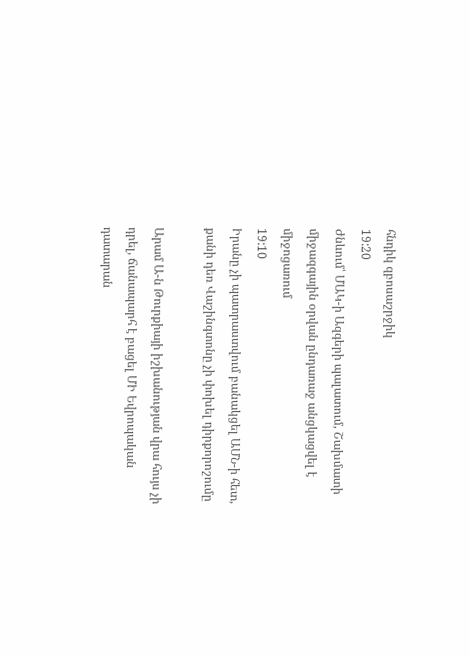հնդիկ զբոսաշրջիկ
19:20
Ժնևում՝ ՄԱԿ-ի Ազգերի պալատում, Շախմատի միջազգային օրվան ընդառաջ անցկացվել է միջոցառում
19:10
Իրանը չի պատրաստվում բանակցել ԱՄՆ-ի հետ, քանի դեռ Վաշինգտոնը չի փոխել դիրքորոշումը

Արամ Ա-ն Թուրքիայի իշխանության վրա հույս չի դրել, ճանապարհ է բացել ՄԻ Եվրոպական դատարան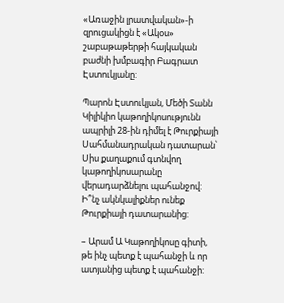«Առաջին լրատվական»-ի զրուցակիցն է «Ակօս» շաբաթաթերթի հայկական բաժնի խմբագիր Բագրատ Էստուկյանը:

Պարոն Էստուկյան, Մեծի Տանն Կիլիկիո կաթողիկոսությունն ապրիլի 28-ին դիմել է Թուրքիայի Սահմանադրական դատարան՝ Սիս քաղաքում գտնվող կաթողիկոսարանը վերադարձնելու պահանջով: Ի՞նչ ակնկալիքներ ունեք Թուրքիայի դատարանից:

– Արամ Ա Կաթողիկոսը գիտի, թե ինչ պետք է պահանջի և որ ատյանից պետք է պահանջի: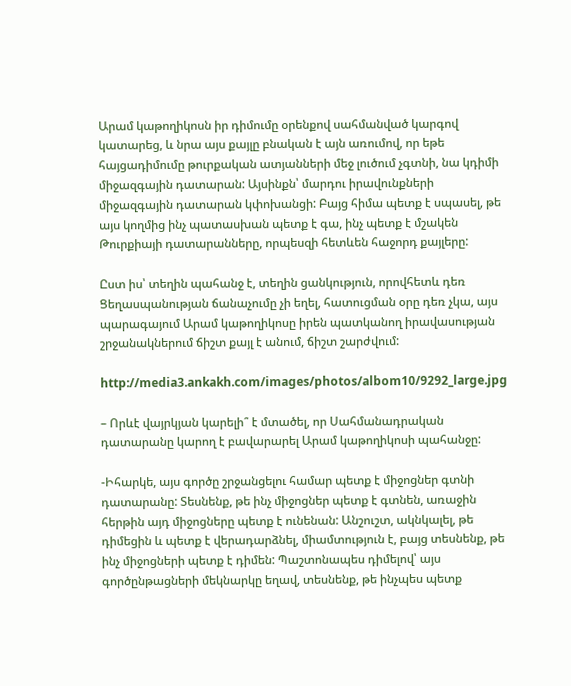Արամ կաթողիկոսն իր դիմումը օրենքով սահմանված կարգով կատարեց, և նրա այս քայլը բնական է այն առումով, որ եթե հայցադիմումը թուրքական ատյանների մեջ լուծում չգտնի, նա կդիմի միջազգային դատարան: Այսինքն՝ մարդու իրավունքների միջազգային դատարան կփոխանցի: Բայց հիմա պետք է սպասել, թե այս կողմից ինչ պատասխան պետք է գա, ինչ պետք է մշակեն Թուրքիայի դատարանները, որպեսզի հետևեն հաջորդ քայլերը:

Ըստ իս՝ տեղին պահանջ է, տեղին ցանկություն, որովհետև դեռ Ցեղասպանության ճանաչումը չի եղել, հատուցման օրը դեռ չկա, այս պարագայում Արամ կաթողիկոսը իրեն պատկանող իրավասության շրջանակներում ճիշտ քայլ է անում, ճիշտ շարժվում:

http://media3.ankakh.com/images/photos/albom10/9292_large.jpg

– Որևէ վայրկյան կարելի՞ է մտածել, որ Սահմանադրական դատարանը կարող է բավարարել Արամ կաթողիկոսի պահանջը:

-Իհարկե, այս գործը շրջանցելու համար պետք է միջոցներ գտնի դատարանը: Տեսնենք, թե ինչ միջոցներ պետք է գտնեն, առաջին հերթին այդ միջոցները պետք է ունենան: Անշուշտ, ակնկալել, թե դիմեցին և պետք է վերադարձնել, միամտություն է, բայց տեսնենք, թե ինչ միջոցների պետք է դիմեն: Պաշտոնապես դիմելով՝ այս գործընթացների մեկնարկը եղավ, տեսնենք, թե ինչպես պետք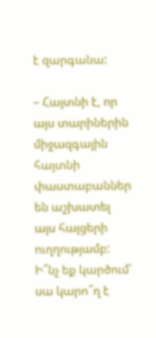է զարգանա:

– Հայտնի է, որ այս տարիներին միջազգային հայտնի փաստաբաններ են աշխատել այս հայցերի ուղղությամբ: Ի՞նչ եք կարծում՝ սա կարո՞ղ է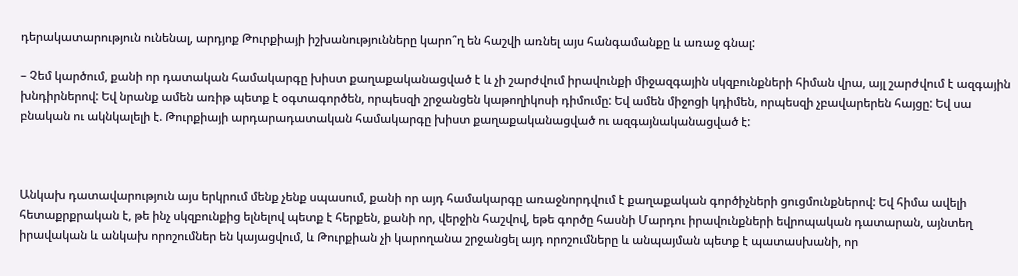դերակատարություն ունենալ, արդյոք Թուրքիայի իշխանությունները կարո՞ղ են հաշվի առնել այս հանգամանքը և առաջ գնալ:

– Չեմ կարծում, քանի որ դատական համակարգը խիստ քաղաքականացված է և չի շարժվում իրավունքի միջազգային սկզբունքների հիման վրա, այլ շարժվում է ազգային խնդիրներով: Եվ նրանք ամեն առիթ պետք է օգտագործեն, որպեսզի շրջանցեն կաթողիկոսի դիմումը: Եվ ամեն միջոցի կդիմեն, որպեսզի չբավարերեն հայցը: Եվ սա բնական ու ակնկալելի է. Թուրքիայի արդարադատական համակարգը խիստ քաղաքականացված ու ազգայնականացված է:



Անկախ դատավարություն այս երկրում մենք չենք սպասում, քանի որ այդ համակարգը առաջնորդվում է քաղաքական գործիչների ցուցմունքներով: Եվ հիմա ավելի հետաքրքրական է, թե ինչ սկզբունքից ելնելով պետք է հերքեն, քանի որ, վերջին հաշվով, եթե գործը հասնի Մարդու իրավունքների եվրոպական դատարան, այնտեղ իրավական և անկախ որոշումներ են կայացվում, և Թուրքիան չի կարողանա շրջանցել այդ որոշումները և անպայման պետք է պատասխանի, որ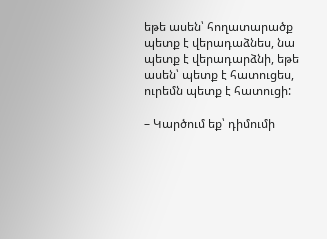եթե ասեն՝ հողատարածք պետք է վերադաձնես, նա պետք է վերադարձնի, եթե ասեն՝ պետք է հատուցես, ուրեմն պետք է հատուցի:

– Կարծում եք՝ դիմումի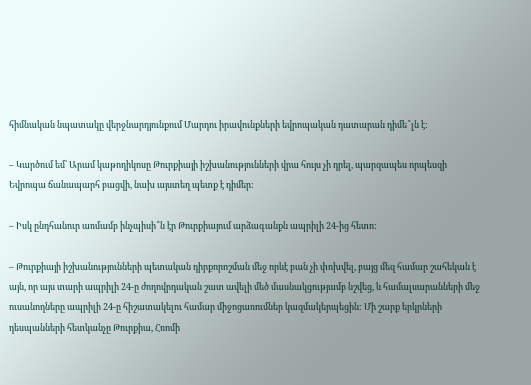հիմնական նպատակը վերջնարդյունքում Մարդու իրավունքների եվրոպական դատարան դիմե՞լն է:

– Կարծում եմ՝ Արամ կաթողիկոսը Թուրքիայի իշխանությունների վրա հույս չի դրել, պարզապես որպեսզի Եվրոպա ճանապարհ բացվի, նախ այստեղ պետք է դիմեր:

– Իսկ ընդհանուր առմամբ ինչպիսի՞ն էր Թուրքիայում արձագանքն ապրիլի 24-ից հետո:

– Թուրքիայի իշխանությունների պետական դիրքորոշման մեջ որևէ բան չի փոխվել, բայց մեզ համար շահեկան է այն, որ այս տարի ապրիլի 24-ը ժողովրդական շատ ավելի մեծ մասնակցությամբ նշվեց, և համալսարանների մեջ ուսանողները ապրիլի 24-ը հիշատակելու համար միջոցառումներ կազմակերպեցին: Մի շարք երկրների դեսպանների հետկանչը Թուրքիա, Հռոմի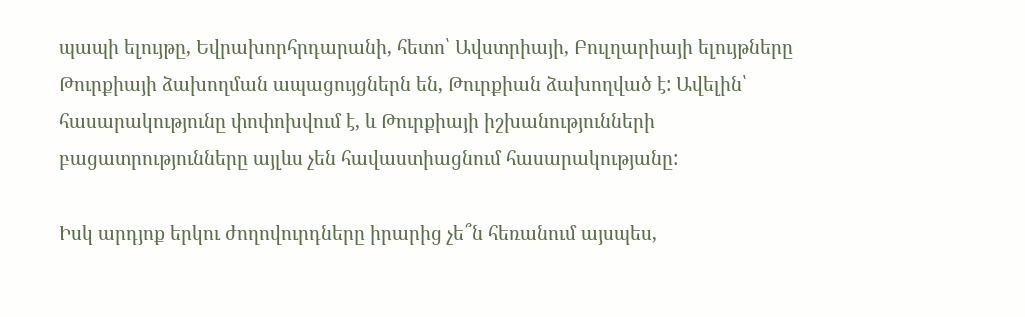պապի ելույթը, Եվրախորհրդարանի, հետո՝ Ավստրիայի, Բուլղարիայի ելույթները Թուրքիայի ձախողման ապացույցներն են, Թուրքիան ձախողված է: Ավելին՝ հասարակությունը փոփոխվում է, և Թուրքիայի իշխանությունների բացատրությունները այլևս չեն հավաստիացնում հասարակությանը:

Իսկ արդյոք երկու ժողովուրդները իրարից չե՞ն հեռանում այսպես,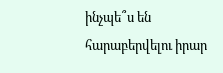ինչպե՞ս են հարաբերվելու իրար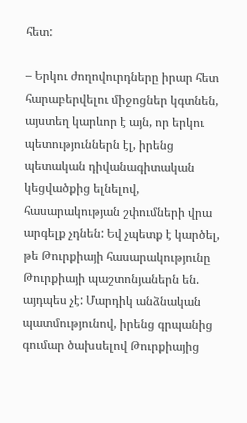հետ:

– Երկու ժողովուրդները իրար հետ հարաբերվելու միջոցներ կգտնեն, այստեղ կարևոր է այն, որ երկու պետություններն էլ, իրենց պետական դիվանագիտական կեցվածքից ելնելով, հասարակության շփումների վրա արգելք չդնեն: Եվ չպետք է կարծել, թե Թուրքիայի հասարակությունը Թուրքիայի պաշտոնյաներն են. այդպես չէ: Մարդիկ անձնական պատմությունով, իրենց գրպանից գումար ծախսելով Թուրքիայից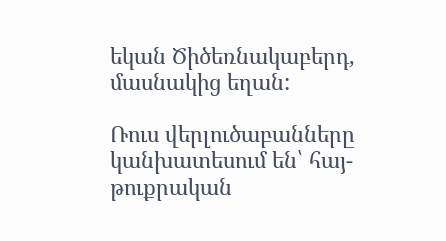եկան Ծիծեռնակաբերդ, մասնակից եղան:

Ռուս վերլուծաբանները կանխատեսում են՝ հայ-թուքրական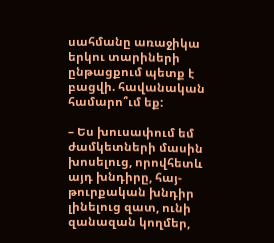սահմանը առաջիկա երկու տարիների ընթացքում պետք է բացվի. հավանական համարո՞ւմ եք:

– Ես խուսափում եմ ժամկետների մասին խոսելուց, որովհետև այդ խնդիրը, հայ-թուրքական խնդիր լինելուց զատ, ունի զանազան կողմեր,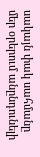սակայն փակ սահմանը մեր օրերում անընդունելի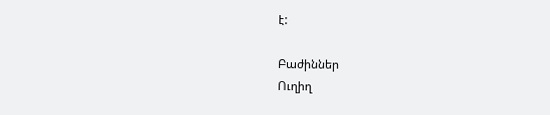է:

Բաժիններ
Ուղիղ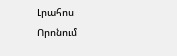Լրահոս
Որոնում